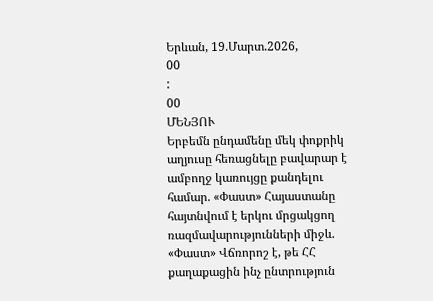Երևան, 19.Մարտ.2026,
00
:
00
ՄԵՆՅՈՒ
Երբեմն ընդամենը մեկ փոքրիկ աղյուսը հեռացնելը բավարար է ամբողջ կառույցը քանդելու համար. «Փաստ» Հայաստանը հայտնվում է երկու մրցակցող ռազմավարությունների միջև. «Փաստ» Վճռորոշ է, թե ՀՀ քաղաքացին ինչ ընտրություն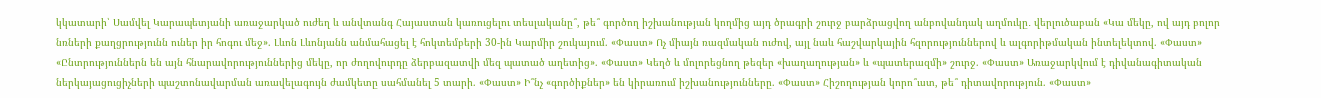կկատարի՝ Սամվել Կարապետյանի առաջարկած ուժեղ և անվտանգ Հայաստան կառուցելու տեսլականը՞, թե՞ գործող իշխանության կողմից այդ ծրագրի շուրջ բարձրացվող անբովանդակ աղմուկը․ վերլուծաբան «Կա մեկը, ով այդ բոլոր նռների քաղցրությունն ուներ իր հոգու մեջ». Լևոն Լևոնյանն անմահացել է հոկտեմբերի 30-ին Կարմիր շուկայում. «Փաստ» Ոչ միայն ռազմական ուժով, այլ նաև հաշվարկային հզորություններով և ալգորիթմական ինտելեկտով. «Փաստ» «Ընտրություններն են այն հնարավորություններից մեկը, որ ժողովուրդը ձերբազատվի մեզ պատած աղետից». «Փաստ» Կեղծ և մոլորեցնող թեզեր «խաղաղության» և «պատերազմի» շուրջ. «Փաստ» Առաջարկվում է դիվանագիտական ներկայացուցիչների պաշտոնավարման առավելագույն ժամկետը սահմանել 5 տարի. «Փաստ» Ի՞նչ «գործիքներ» են կիրառում իշխանությունները. «Փաստ» Հիշողության կորո՞ւստ, թե՞ դիտավորություն. «Փաստ»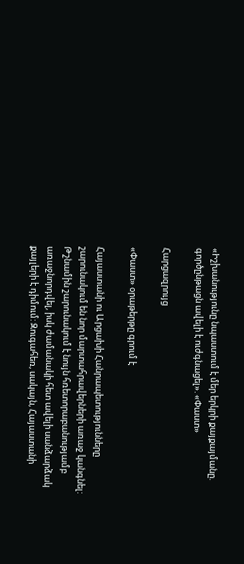«Իշխանությունը նպաստում է մեր երկրի քայքայմանը. գործընթացն ավելի է ուժգնացել». «Փաստ»

Հարցազրույց

«Փաստ» օրաթերթը գրում է

Հայաստանի ու Արցախի Հանրապետությունները շարունակում են նոր մարտահրավերների առաջ կանգնել: Թշնամին շարունակում է նույն հռետորաբանությամբ առաջնորդվել, իսկ ժամանակի հետ ավելի սանձարձակ քայլերի է դիմում: Զուգահեռ, սակայն, Հայաստանի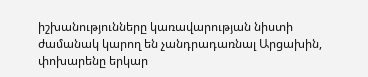իշխանությունները կառավարության նիստի ժամանակ կարող են չանդրադառնալ Արցախին, փոխարենը երկար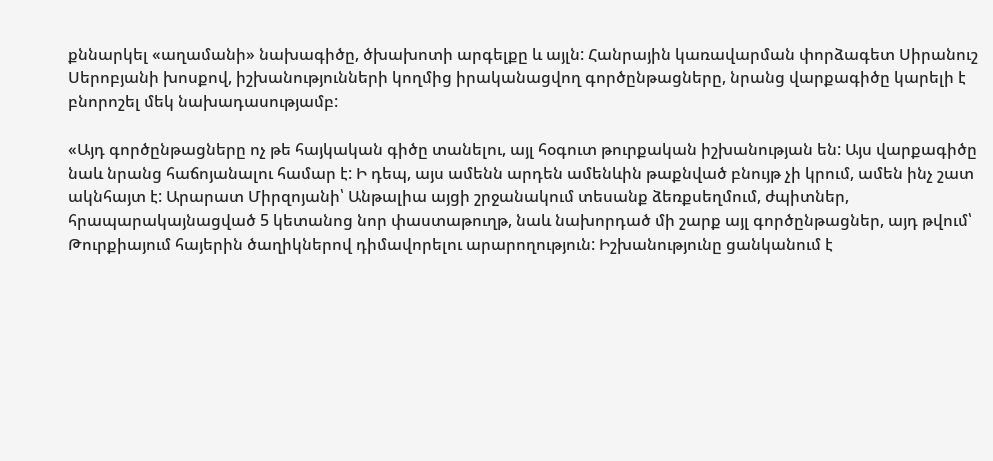քննարկել «աղամանի» նախագիծը, ծխախոտի արգելքը և այլն: Հանրային կառավարման փորձագետ Սիրանուշ Սերոբյանի խոսքով, իշխանությունների կողմից իրականացվող գործընթացները, նրանց վարքագիծը կարելի է բնորոշել մեկ նախադասությամբ:

«Այդ գործընթացները ոչ թե հայկական գիծը տանելու, այլ հօգուտ թուրքական իշխանության են: Այս վարքագիծը նաև նրանց հաճոյանալու համար է: Ի դեպ, այս ամենն արդեն ամենևին թաքնված բնույթ չի կրում, ամեն ինչ շատ ակնհայտ է: Արարատ Միրզոյանի՝ Անթալիա այցի շրջանակում տեսանք ձեռքսեղմում, ժպիտներ, հրապարակայնացված 5 կետանոց նոր փաստաթուղթ, նաև նախորդած մի շարք այլ գործընթացներ, այդ թվում՝ Թուրքիայում հայերին ծաղիկներով դիմավորելու արարողություն: Իշխանությունը ցանկանում է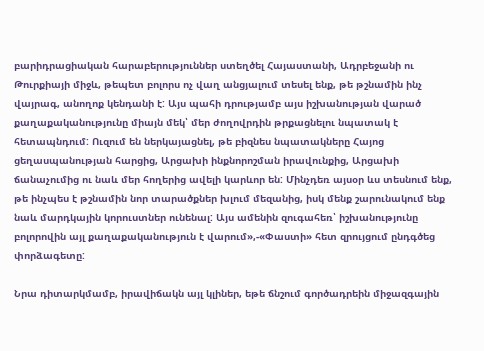բարիդրացիական հարաբերություններ ստեղծել Հայաստանի, Ադրբեջանի ու Թուրքիայի միջև, թեպետ բոլորս ոչ վաղ անցյալում տեսել ենք, թե թշնամին ինչ վայրագ, անողոք կենդանի է: Այս պահի դրությամբ այս իշխանության վարած քաղաքականությունը միայն մեկ՝ մեր ժողովրդին թրքացնելու նպատակ է հետապնդում: Ուզում են ներկայացնել, թե բիզնես նպատակները Հայոց ցեղասպանության հարցից, Արցախի ինքնորոշման իրավունքից, Արցախի ճանաչումից ու նաև մեր հողերից ավելի կարևոր են: Մինչդեռ այսօր ևս տեսնում ենք, թե ինչպես է թշնամին նոր տարածքներ խլում մեզանից, իսկ մենք շարունակում ենք նաև մարդկային կորուստներ ունենալ: Այս ամենին զուգահեռ՝ իշխանությունը բոլորովին այլ քաղաքականություն է վարում»,-«Փաստի» հետ զրույցում ընդգծեց փորձագետը:

Նրա դիտարկմամբ, իրավիճակն այլ կլիներ, եթե ճնշում գործադրեին միջազգային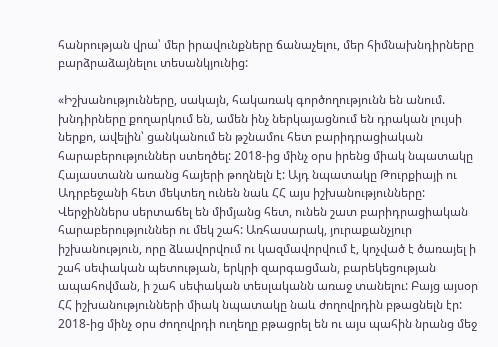հանրության վրա՝ մեր իրավունքները ճանաչելու, մեր հիմնախնդիրները բարձրաձայնելու տեսանկյունից:

«Իշխանությունները, սակայն, հակառակ գործողությունն են անում. խնդիրները քողարկում են, ամեն ինչ ներկայացնում են դրական լույսի ներքո, ավելին՝ ցանկանում են թշնամու հետ բարիդրացիական հարաբերություններ ստեղծել: 2018-ից մինչ օրս իրենց միակ նպատակը Հայաստանն առանց հայերի թողնելն է: Այդ նպատակը Թուրքիայի ու Ադրբեջանի հետ մեկտեղ ունեն նաև ՀՀ այս իշխանությունները: Վերջիններս սերտաճել են միմյանց հետ, ունեն շատ բարիդրացիական հարաբերություններ ու մեկ շահ: Առհասարակ, յուրաքանչյուր իշխանություն, որը ձևավորվում ու կազմավորվում է, կոչված է ծառայել ի շահ սեփական պետության, երկրի զարգացման, բարեկեցության ապահովման, ի շահ սեփական տեսլականն առաջ տանելու: Բայց այսօր ՀՀ իշխանությունների միակ նպատակը նաև ժողովրդին բթացնելն էր: 2018-ից մինչ օրս ժողովրդի ուղեղը բթացրել են ու այս պահին նրանց մեջ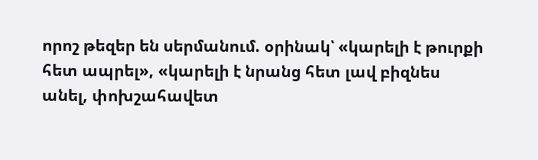որոշ թեզեր են սերմանում. օրինակ՝ «կարելի է թուրքի հետ ապրել», «կարելի է նրանց հետ լավ բիզնես անել, փոխշահավետ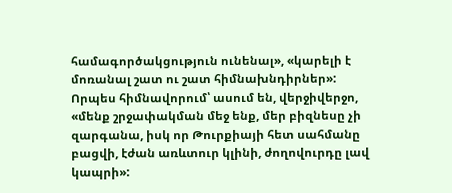համագործակցություն ունենալ», «կարելի է մոռանալ շատ ու շատ հիմնախնդիրներ»: Որպես հիմնավորում՝ ասում են, վերջիվերջո, «մենք շրջափակման մեջ ենք, մեր բիզնեսը չի զարգանա, իսկ որ Թուրքիայի հետ սահմանը բացվի, էժան առևտուր կլինի, ժողովուրդը լավ կապրի»: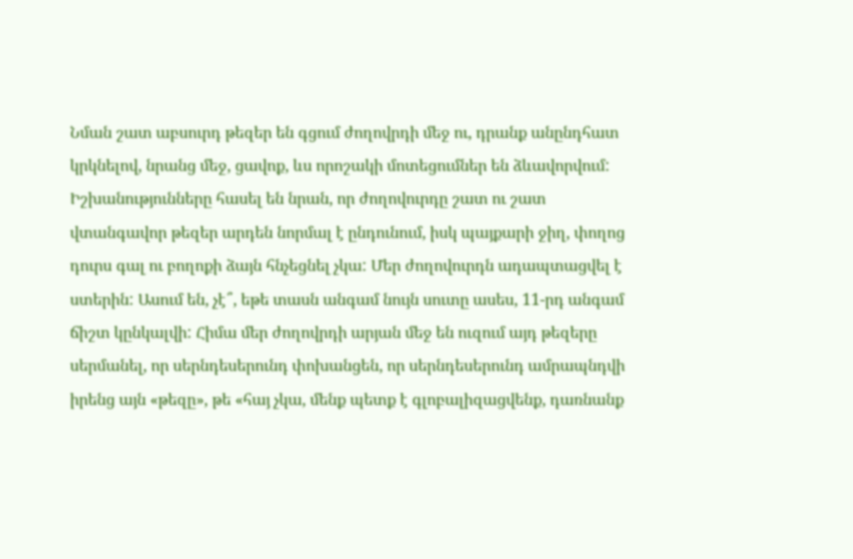Նման շատ աբսուրդ թեզեր են գցում ժողովրդի մեջ ու, դրանք անընդհատ կրկնելով, նրանց մեջ, ցավոք, ևս որոշակի մոտեցումներ են ձևավորվում: Իշխանությունները հասել են նրան, որ ժողովուրդը շատ ու շատ վտանգավոր թեզեր արդեն նորմալ է ընդունում, իսկ պայքարի ջիղ, փողոց դուրս գալ ու բողոքի ձայն հնչեցնել չկա: Մեր ժողովուրդն ադապտացվել է ստերին: Ասում են, չէ՞, եթե տասն անգամ նույն սուտը ասես, 11-րդ անգամ ճիշտ կընկալվի: Հիմա մեր ժողովրդի արյան մեջ են ուզում այդ թեզերը սերմանել, որ սերնդեսերունդ փոխանցեն, որ սերնդեսերունդ ամրապնդվի իրենց այն «թեզը», թե «հայ չկա, մենք պետք է գլոբալիզացվենք, դառնանք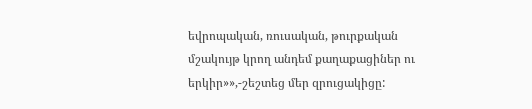եվրոպական, ռուսական, թուրքական մշակույթ կրող անդեմ քաղաքացիներ ու երկիր»»,-շեշտեց մեր զրուցակիցը: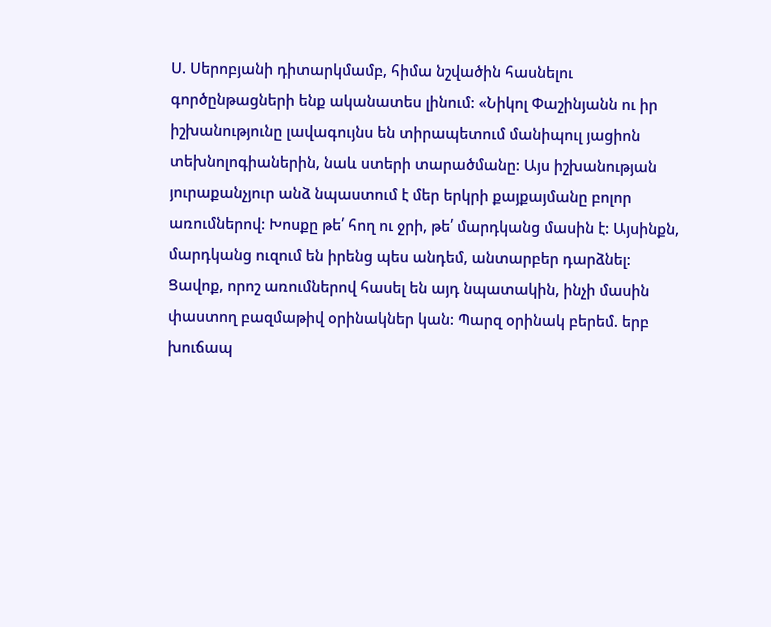Ս. Սերոբյանի դիտարկմամբ, հիմա նշվածին հասնելու գործընթացների ենք ականատես լինում: «Նիկոլ Փաշինյանն ու իր իշխանությունը լավագույնս են տիրապետում մանիպուլ յացիոն տեխնոլոգիաներին, նաև ստերի տարածմանը: Այս իշխանության յուրաքանչյուր անձ նպաստում է մեր երկրի քայքայմանը բոլոր առումներով: Խոսքը թե՛ հող ու ջրի, թե՛ մարդկանց մասին է: Այսինքն, մարդկանց ուզում են իրենց պես անդեմ, անտարբեր դարձնել: Ցավոք, որոշ առումներով հասել են այդ նպատակին, ինչի մասին փաստող բազմաթիվ օրինակներ կան: Պարզ օրինակ բերեմ. երբ խուճապ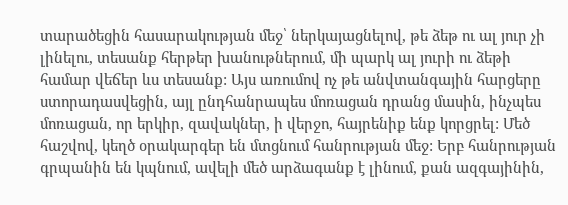տարածեցին հասարակության մեջ՝ ներկայացնելով, թե ձեթ ու ալ յուր չի լինելու, տեսանք հերթեր խանութներում, մի պարկ ալ յուրի ու ձեթի համար վեճեր ևս տեսանք: Այս առումով ոչ թե անվտանգային հարցերը ստորադասվեցին, այլ ընդհանրապես մոռացան դրանց մասին, ինչպես մոռացան, որ երկիր, զավակներ, ի վերջո, հայրենիք ենք կորցրել: Մեծ հաշվով, կեղծ օրակարգեր են մտցնում հանրության մեջ: Երբ հանրության գրպանին են կպնում, ավելի մեծ արձագանք է լինում, քան ազգայինին,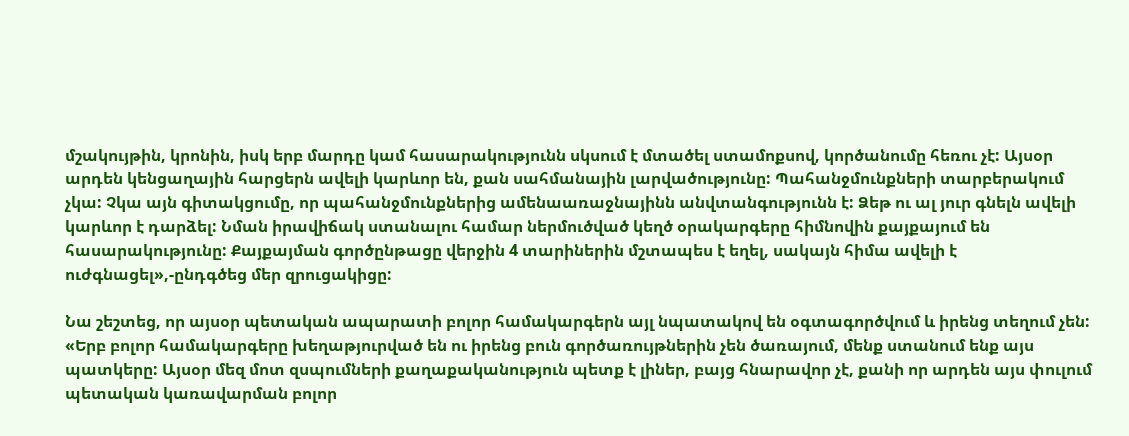մշակույթին, կրոնին, իսկ երբ մարդը կամ հասարակությունն սկսում է մտածել ստամոքսով, կործանումը հեռու չէ: Այսօր արդեն կենցաղային հարցերն ավելի կարևոր են, քան սահմանային լարվածությունը: Պահանջմունքների տարբերակում չկա: Չկա այն գիտակցումը, որ պահանջմունքներից ամենաառաջնայինն անվտանգությունն է: Ձեթ ու ալ յուր գնելն ավելի կարևոր է դարձել: Նման իրավիճակ ստանալու համար ներմուծված կեղծ օրակարգերը հիմնովին քայքայում են հասարակությունը: Քայքայման գործընթացը վերջին 4 տարիներին մշտապես է եղել, սակայն հիմա ավելի է ուժգնացել»,-ընդգծեց մեր զրուցակիցը:

Նա շեշտեց, որ այսօր պետական ապարատի բոլոր համակարգերն այլ նպատակով են օգտագործվում և իրենց տեղում չեն: «Երբ բոլոր համակարգերը խեղաթյուրված են ու իրենց բուն գործառույթներին չեն ծառայում, մենք ստանում ենք այս պատկերը: Այսօր մեզ մոտ զսպումների քաղաքականություն պետք է լիներ, բայց հնարավոր չէ, քանի որ արդեն այս փուլում պետական կառավարման բոլոր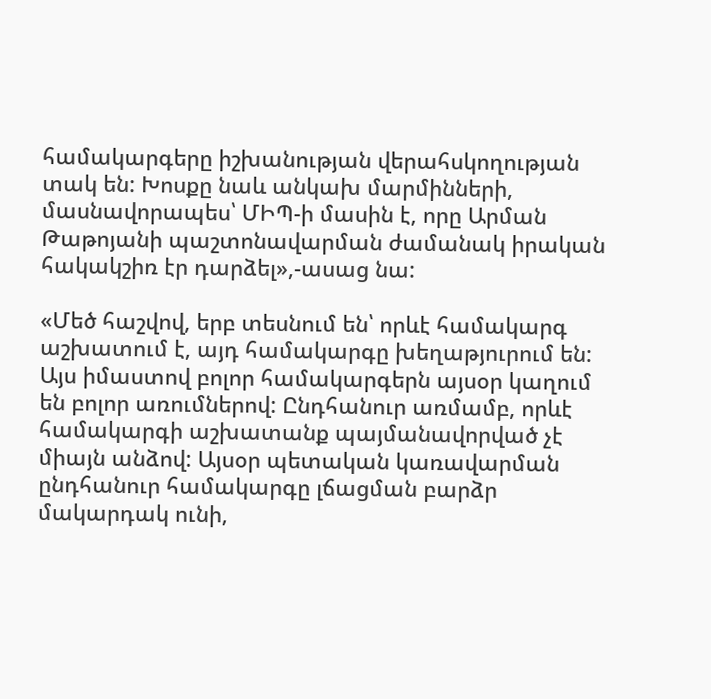համակարգերը իշխանության վերահսկողության տակ են: Խոսքը նաև անկախ մարմինների, մասնավորապես՝ ՄԻՊ-ի մասին է, որը Արման Թաթոյանի պաշտոնավարման ժամանակ իրական հակակշիռ էր դարձել»,-ասաց նա:

«Մեծ հաշվով, երբ տեսնում են՝ որևէ համակարգ աշխատում է, այդ համակարգը խեղաթյուրում են: Այս իմաստով բոլոր համակարգերն այսօր կաղում են բոլոր առումներով: Ընդհանուր առմամբ, որևէ համակարգի աշխատանք պայմանավորված չէ միայն անձով: Այսօր պետական կառավարման ընդհանուր համակարգը լճացման բարձր մակարդակ ունի,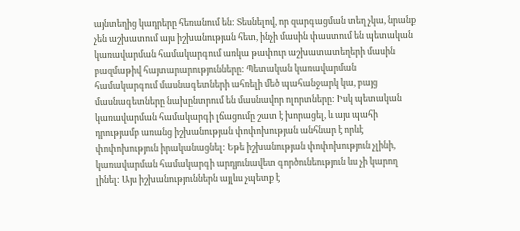այնտեղից կադրերը հեռանում են: Տեսնելով, որ զարգացման տեղ չկա, նրանք չեն աշխատում այս իշխանության հետ, ինչի մասին փաստում են պետական կառավարման համակարգում առկա թափուր աշխատատեղերի մասին բազմաթիվ հայտարարությունները: Պետական կառավարման համակարգում մասնագետների ահռելի մեծ պահանջարկ կա, բայց մասնագետները նախընտրում են մասնավոր ոլորտները: Իսկ պետական կառավարման համակարգի լճացումը շատ է խորացել, և այս պահի դրությամբ առանց իշխանության փոփոխության անհնար է որևէ փոփոխություն իրականացնել: Եթե իշխանության փոփոխություն չլինի, կառավարման համակարգի արդյունավետ գործունեություն ևս չի կարող լինել: Այս իշխանություններն այլևս չպետք է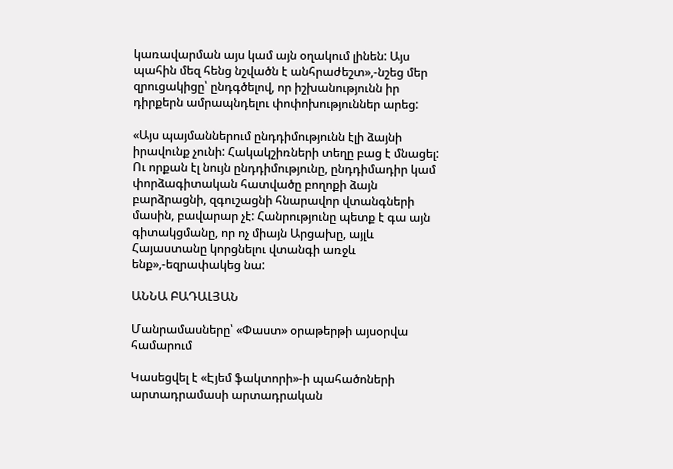կառավարման այս կամ այն օղակում լինեն: Այս պահին մեզ հենց նշվածն է անհրաժեշտ»,-նշեց մեր զրուցակիցը՝ ընդգծելով, որ իշխանությունն իր դիրքերն ամրապնդելու փոփոխություններ արեց:

«Այս պայմաններում ընդդիմությունն էլի ձայնի իրավունք չունի: Հակակշիռների տեղը բաց է մնացել: Ու որքան էլ նույն ընդդիմությունը, ընդդիմադիր կամ փորձագիտական հատվածը բողոքի ձայն բարձրացնի, զգուշացնի հնարավոր վտանգների մասին, բավարար չէ: Հանրությունը պետք է գա այն գիտակցմանը, որ ոչ միայն Արցախը, այլև Հայաստանը կորցնելու վտանգի առջև ենք»,-եզրափակեց նա:

ԱՆՆԱ ԲԱԴԱԼՅԱՆ

Մանրամասները՝ «Փաստ» օրաթերթի այսօրվա համարում

Կասեցվել է «Էյեմ ֆակտորի»-ի պահածոների արտադրամասի արտադրական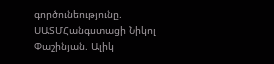գործունեությունը. ՍԱՏՄՀանգստացի Նիկոլ Փաշինյան. Ալիկ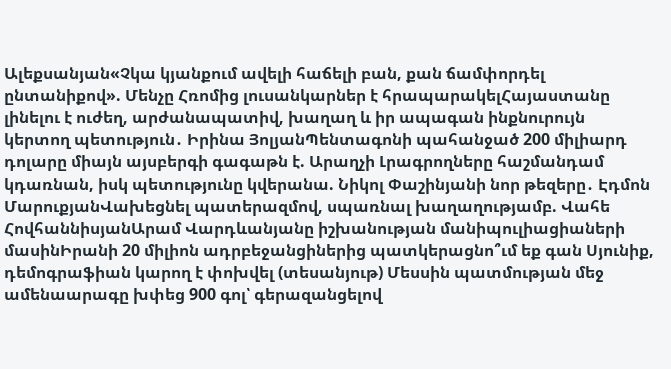Ալեքսանյան«Չկա կյանքում ավելի հաճելի բան, քան ճամփորդել ընտանիքով». Մենչը Հռոմից լուսանկարներ է հրապարակելՀայաստանը լինելու է ուժեղ, արժանապատիվ, խաղաղ և իր ապագան ինքնուրույն կերտող պետություն․ Իրինա ՅոլյանՊենտագոնի պահանջած 200 միլիարդ դոլարը միայն այսբերգի գագաթն է. Արաղչի Լրագրողները հաշմանդամ կդառնան, իսկ պետությունը կվերանա. Նիկոլ Փաշինյանի նոր թեզերը․ Էդմոն ՄարուքյանՎախեցնել պատերազմով, սպառնալ խաղաղությամբ. Վահե ՀովհաննիսյանԱրամ Վարդևանյանը իշխանության մանիպուլիացիաների մասինԻրանի 20 միլիոն ադրբեջանցիներից պատկերացնո՞ւմ եք գան Սյունիք, դեմոգրաֆիան կարող է փոխվել (տեսանյութ) Մեսսին պատմության մեջ ամենաարագը խփեց 900 գոլ՝ գերազանցելով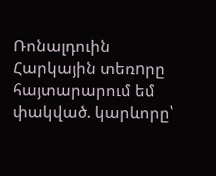Ռոնալդուին Հարկային տեռnրը հայտարարում եմ փակված. կարևորը՝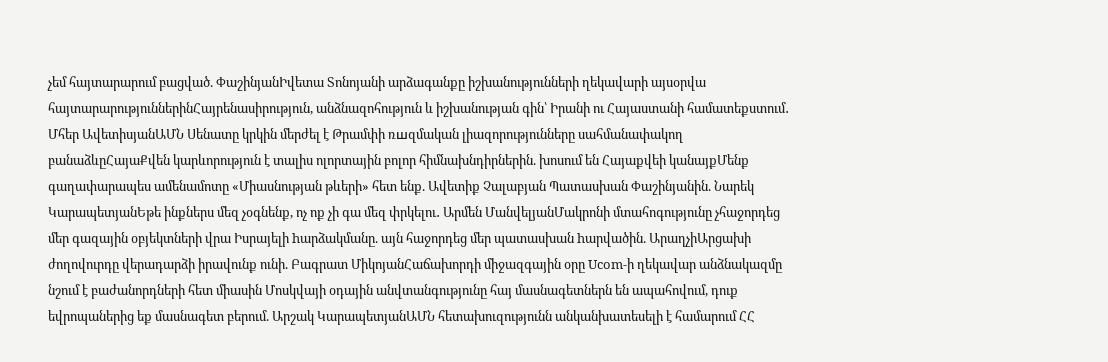չեմ հայտարարում բացված. ՓաշինյանԻվետա Տոնոյանի արձագանքը իշխանությունների ղեկավարի այսօրվա հայտարարություններինՀայրենասիրություն, անձնազոհություն և իշխանության գին՝ Իրանի ու Հայաստանի համատեքստում․ Մհեր ԱվետիսյանԱՄՆ Սենատը կրկին մերժել է Թրամփի ռшզմական լիազորությունները սահմանափակող բանաձևըՀայաՔվեն կարևորություն է տալիս ոլորտային բոլոր հիմնախնդիրներին. խոսում են Հայաքվեի կանայքՄենք գաղափարապես ամենամոտը «Միասնության թևերի» հետ ենք. Ավետիք Չալաբյան Պատասխան Փաշինյանին. Նարեկ ԿարապետյանԵթե ինքներս մեզ չօգնենք, ոչ ոք չի գա մեզ փրկելու․ Արմեն ՄանվելյանՄակրոնի մտահոգությունը չհաջորդեց մեր գազային օբյեկտների վրա Իսրայելի hարձակմանը. այն հաջորդեց մեր պատասխան hարվածին. ԱրաղչիԱրցախի ժողովուրդը վերադարձի իրավունք ունի. Բագրատ ՄիկոյանՀաճախորդի միջազգային օրը Ucom-ի ղեկավար անձնակազմը նշում է բաժանորդների հետ միասին Մոսկվայի օդային անվտանգությունը հայ մասնագետներն են ապահովում, դուք եվրոպաներից եք մասնագետ բերում. Արշակ ԿարապետյանԱՄՆ հետախուզությունն անկանխատեսելի է համարում ՀՀ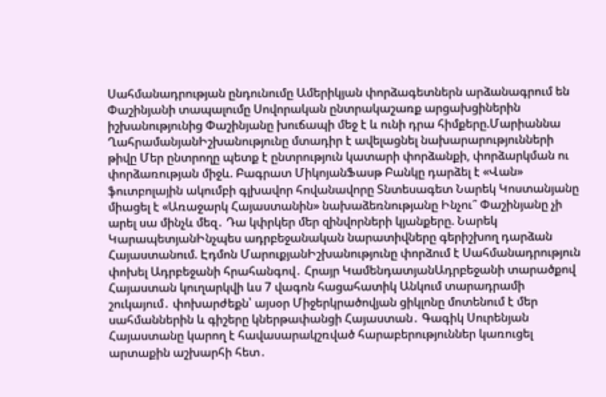Սահմանադրության ընդունումը Ամերիկյան փորձագետներն արձանագրում են Փաշինյանի տապալումը Սովորական ընտրակաշառք արցախցիներին իշխանությունից Փաշինյանը խուճապի մեջ է և ունի դրա հիմքերը.Մարիաննա ՂահրամանյանԻշխանությունը մտադիր է ավելացնել նախարարությունների թիվը Մեր ընտրողը պետք է ընտրություն կատարի փորձանքի, փորձարկման ու փորձառության միջև. Բագրատ ՄիկոյանՖասթ Բանկը դարձել է «Վան» ֆուտբոլային ակումբի գլխավոր հովանավորը Տնտեսագետ Նարեկ Կոստանյանը միացել է «Առաջարկ Հայաստանին» նախաձեռնությանը Ինչու՞ Փաշինյանը չի արել սա մինչև մեզ․ Դա կփրկեր մեր զինվորների կյանքերը. Նարեկ ԿարապետյանԻնչպես ադրբեջանական նարատիվները գերիշխող դարձան Հայաստանում. Էդմոն ՄարուքյանԻշխանությունը փորձում է Սահմանադրություն փոխել Ադրբեջանի հրահանգով․ Հրայր ԿամենդատյանԱդրբեջանի տարածքով Հայաստան կուղարկվի ևս 7 վագոն հացահատիկ Անկում տարադրամի շուկայում․ փոխարժեքն՝ այսօր Միջերկրածովյան ցիկլոնը մոտենում է մեր սահմաններին և գիշերը կներթափանցի Հայաստան․ Գագիկ Սուրենյան Հայաստանը կարող է հավասարակշռված հարաբերություններ կառուցել արտաքին աշխարհի հետ․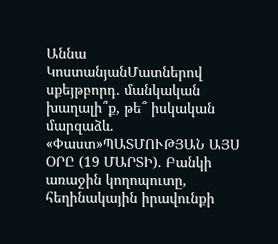Աննա ԿոստանյանՄատներով սքեյթբորդ. մանկական խաղալի՞ք, թե՞ իսկական մարզաձև. «Փաստ»ՊԱՏՄՈՒԹՅԱՆ ԱՅՍ ՕՐԸ (19 ՄԱՐՏԻ). Բանկի առաջին կողոպուտը, հեղինակային իրավունքի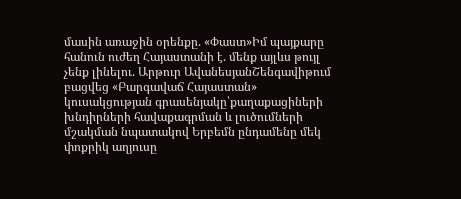մասին առաջին օրենքը. «Փաստ»Իմ պայքարը հանուն ուժեղ Հայաստանի է. մենք այլևս թույլ չենք լինելու. Արթուր ԱվանեսյանՇենգավիթում բացվեց «Բարգավաճ Հայաստան» կուսակցության գրասենյակը՝քաղաքացիների խնդիրների հավաքագրման և լուծումների մշակման նպատակով Երբեմն ընդամենը մեկ փոքրիկ աղյուսը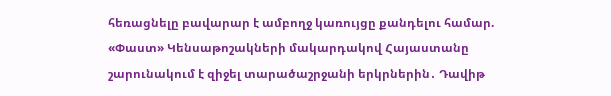հեռացնելը բավարար է ամբողջ կառույցը քանդելու համար. «Փաստ» Կենսաթոշակների մակարդակով Հայաստանը շարունակում է զիջել տարածաշրջանի երկրներին․ Դավիթ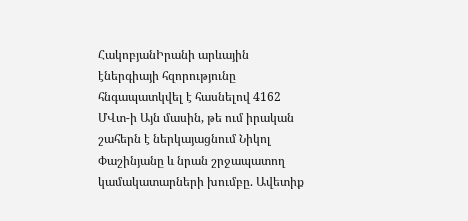ՀակոբյանԻրանի արևային էներգիայի հզորությունը հնգապատկվել է հասնելով 4162 ՄՎտ-ի Այն մասին, թե ում իրական շահերն է ներկայացնում Նիկոլ Փաշինյանը և նրան շրջապատող կամակատարների խումբը. Ավետիք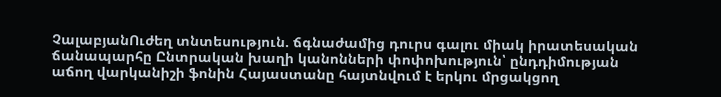ՉալաբյանՈւժեղ տնտեսություն. ճգնաժամից դուրս գալու միակ իրատեսական ճանապարհը Ընտրական խաղի կանոնների փոփոխություն՝ ընդդիմության աճող վարկանիշի ֆոնին Հայաստանը հայտնվում է երկու մրցակցող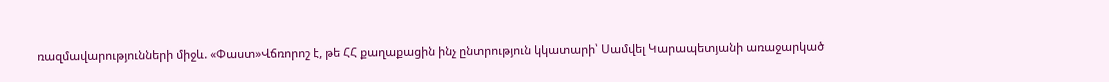ռազմավարությունների միջև. «Փաստ»Վճռորոշ է, թե ՀՀ քաղաքացին ինչ ընտրություն կկատարի՝ Սամվել Կարապետյանի առաջարկած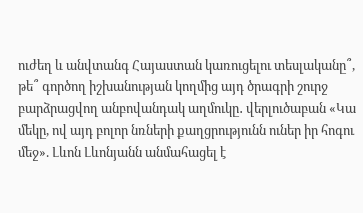ուժեղ և անվտանգ Հայաստան կառուցելու տեսլականը՞, թե՞ գործող իշխանության կողմից այդ ծրագրի շուրջ բարձրացվող անբովանդակ աղմուկը․ վերլուծաբան «Կա մեկը, ով այդ բոլոր նռների քաղցրությունն ուներ իր հոգու մեջ». Լևոն Լևոնյանն անմահացել է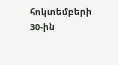հոկտեմբերի 30-ին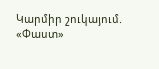Կարմիր շուկայում. «Փաստ»